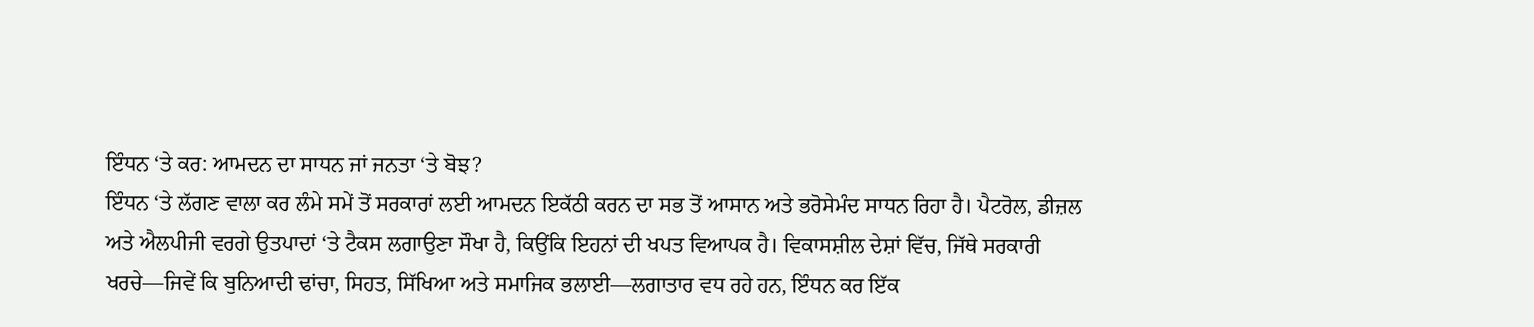ਇੰਧਨ ‘ਤੇ ਕਰ: ਆਮਦਨ ਦਾ ਸਾਧਨ ਜਾਂ ਜਨਤਾ ‘ਤੇ ਬੋਝ?
ਇੰਧਨ ‘ਤੇ ਲੱਗਣ ਵਾਲਾ ਕਰ ਲੰਮੇ ਸਮੇਂ ਤੋਂ ਸਰਕਾਰਾਂ ਲਈ ਆਮਦਨ ਇਕੱਠੀ ਕਰਨ ਦਾ ਸਭ ਤੋਂ ਆਸਾਨ ਅਤੇ ਭਰੋਸੇਮੰਦ ਸਾਧਨ ਰਿਹਾ ਹੈ। ਪੈਟਰੋਲ, ਡੀਜ਼ਲ ਅਤੇ ਐਲਪੀਜੀ ਵਰਗੇ ਉਤਪਾਦਾਂ ‘ਤੇ ਟੈਕਸ ਲਗਾਉਣਾ ਸੌਖਾ ਹੈ, ਕਿਉਂਕਿ ਇਹਨਾਂ ਦੀ ਖਪਤ ਵਿਆਪਕ ਹੈ। ਵਿਕਾਸਸ਼ੀਲ ਦੇਸ਼ਾਂ ਵਿੱਚ, ਜਿੱਥੇ ਸਰਕਾਰੀ ਖਰਚੇ—ਜਿਵੇਂ ਕਿ ਬੁਨਿਆਦੀ ਢਾਂਚਾ, ਸਿਹਤ, ਸਿੱਖਿਆ ਅਤੇ ਸਮਾਜਿਕ ਭਲਾਈ—ਲਗਾਤਾਰ ਵਧ ਰਹੇ ਹਨ, ਇੰਧਨ ਕਰ ਇੱਕ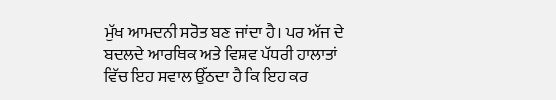ਮੁੱਖ ਆਮਦਨੀ ਸਰੋਤ ਬਣ ਜਾਂਦਾ ਹੈ। ਪਰ ਅੱਜ ਦੇ ਬਦਲਦੇ ਆਰਥਿਕ ਅਤੇ ਵਿਸ਼ਵ ਪੱਧਰੀ ਹਾਲਾਤਾਂ ਵਿੱਚ ਇਹ ਸਵਾਲ ਉੱਠਦਾ ਹੈ ਕਿ ਇਹ ਕਰ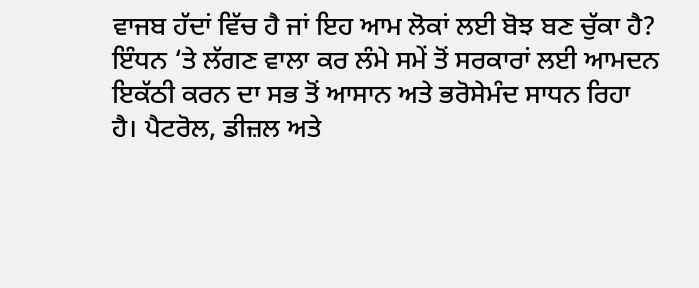ਵਾਜਬ ਹੱਦਾਂ ਵਿੱਚ ਹੈ ਜਾਂ ਇਹ ਆਮ ਲੋਕਾਂ ਲਈ ਬੋਝ ਬਣ ਚੁੱਕਾ ਹੈ?
ਇੰਧਨ ‘ਤੇ ਲੱਗਣ ਵਾਲਾ ਕਰ ਲੰਮੇ ਸਮੇਂ ਤੋਂ ਸਰਕਾਰਾਂ ਲਈ ਆਮਦਨ ਇਕੱਠੀ ਕਰਨ ਦਾ ਸਭ ਤੋਂ ਆਸਾਨ ਅਤੇ ਭਰੋਸੇਮੰਦ ਸਾਧਨ ਰਿਹਾ ਹੈ। ਪੈਟਰੋਲ, ਡੀਜ਼ਲ ਅਤੇ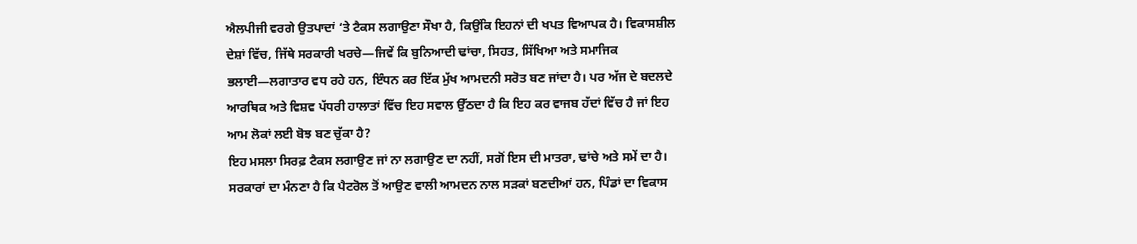ਐਲਪੀਜੀ ਵਰਗੇ ਉਤਪਾਦਾਂ ‘ਤੇ ਟੈਕਸ ਲਗਾਉਣਾ ਸੌਖਾ ਹੈ, ਕਿਉਂਕਿ ਇਹਨਾਂ ਦੀ ਖਪਤ ਵਿਆਪਕ ਹੈ। ਵਿਕਾਸਸ਼ੀਲ ਦੇਸ਼ਾਂ ਵਿੱਚ, ਜਿੱਥੇ ਸਰਕਾਰੀ ਖਰਚੇ—ਜਿਵੇਂ ਕਿ ਬੁਨਿਆਦੀ ਢਾਂਚਾ, ਸਿਹਤ, ਸਿੱਖਿਆ ਅਤੇ ਸਮਾਜਿਕ ਭਲਾਈ—ਲਗਾਤਾਰ ਵਧ ਰਹੇ ਹਨ, ਇੰਧਨ ਕਰ ਇੱਕ ਮੁੱਖ ਆਮਦਨੀ ਸਰੋਤ ਬਣ ਜਾਂਦਾ ਹੈ। ਪਰ ਅੱਜ ਦੇ ਬਦਲਦੇ ਆਰਥਿਕ ਅਤੇ ਵਿਸ਼ਵ ਪੱਧਰੀ ਹਾਲਾਤਾਂ ਵਿੱਚ ਇਹ ਸਵਾਲ ਉੱਠਦਾ ਹੈ ਕਿ ਇਹ ਕਰ ਵਾਜਬ ਹੱਦਾਂ ਵਿੱਚ ਹੈ ਜਾਂ ਇਹ ਆਮ ਲੋਕਾਂ ਲਈ ਬੋਝ ਬਣ ਚੁੱਕਾ ਹੈ?
ਇਹ ਮਸਲਾ ਸਿਰਫ਼ ਟੈਕਸ ਲਗਾਉਣ ਜਾਂ ਨਾ ਲਗਾਉਣ ਦਾ ਨਹੀਂ, ਸਗੋਂ ਇਸ ਦੀ ਮਾਤਰਾ, ਢਾਂਚੇ ਅਤੇ ਸਮੇਂ ਦਾ ਹੈ। ਸਰਕਾਰਾਂ ਦਾ ਮੰਨਣਾ ਹੈ ਕਿ ਪੈਟਰੋਲ ਤੋਂ ਆਉਣ ਵਾਲੀ ਆਮਦਨ ਨਾਲ ਸੜਕਾਂ ਬਣਦੀਆਂ ਹਨ, ਪਿੰਡਾਂ ਦਾ ਵਿਕਾਸ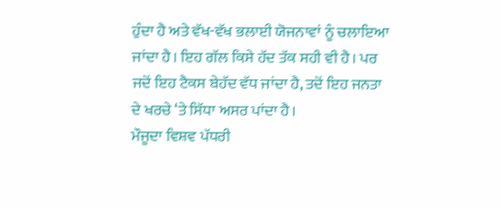ਹੁੰਦਾ ਹੈ ਅਤੇ ਵੱਖ-ਵੱਖ ਭਲਾਈ ਯੋਜਨਾਵਾਂ ਨੂੰ ਚਲਾਇਆ ਜਾਂਦਾ ਹੈ। ਇਹ ਗੱਲ ਕਿਸੇ ਹੱਦ ਤੱਕ ਸਹੀ ਵੀ ਹੈ। ਪਰ ਜਦੋਂ ਇਹ ਟੈਕਸ ਬੇਹੱਦ ਵੱਧ ਜਾਂਦਾ ਹੈ, ਤਦੋਂ ਇਹ ਜਨਤਾ ਦੇ ਖਰਚੇ ‘ਤੇ ਸਿੱਧਾ ਅਸਰ ਪਾਂਦਾ ਹੈ।
ਮੌਜੂਦਾ ਵਿਸ਼ਵ ਪੱਧਰੀ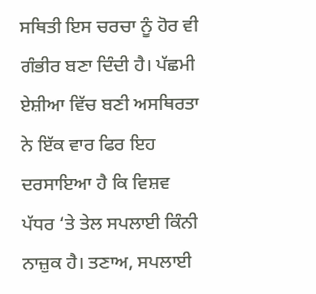ਸਥਿਤੀ ਇਸ ਚਰਚਾ ਨੂੰ ਹੋਰ ਵੀ ਗੰਭੀਰ ਬਣਾ ਦਿੰਦੀ ਹੈ। ਪੱਛਮੀ ਏਸ਼ੀਆ ਵਿੱਚ ਬਣੀ ਅਸਥਿਰਤਾ ਨੇ ਇੱਕ ਵਾਰ ਫਿਰ ਇਹ ਦਰਸਾਇਆ ਹੈ ਕਿ ਵਿਸ਼ਵ ਪੱਧਰ ‘ਤੇ ਤੇਲ ਸਪਲਾਈ ਕਿੰਨੀ ਨਾਜ਼ੁਕ ਹੈ। ਤਣਾਅ, ਸਪਲਾਈ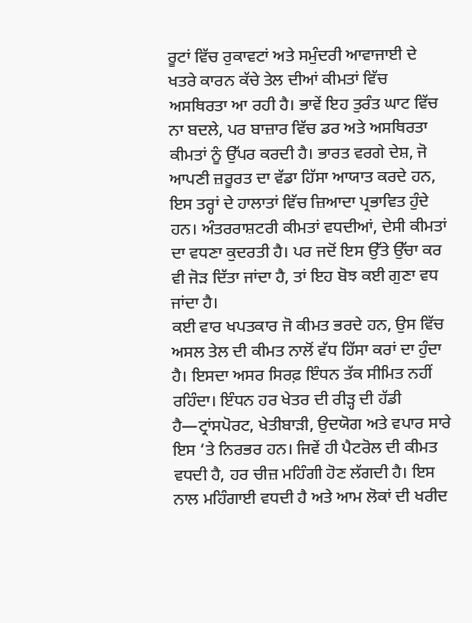ਰੂਟਾਂ ਵਿੱਚ ਰੁਕਾਵਟਾਂ ਅਤੇ ਸਮੁੰਦਰੀ ਆਵਾਜਾਈ ਦੇ ਖਤਰੇ ਕਾਰਨ ਕੱਚੇ ਤੇਲ ਦੀਆਂ ਕੀਮਤਾਂ ਵਿੱਚ ਅਸਥਿਰਤਾ ਆ ਰਹੀ ਹੈ। ਭਾਵੇਂ ਇਹ ਤੁਰੰਤ ਘਾਟ ਵਿੱਚ ਨਾ ਬਦਲੇ, ਪਰ ਬਾਜ਼ਾਰ ਵਿੱਚ ਡਰ ਅਤੇ ਅਸਥਿਰਤਾ ਕੀਮਤਾਂ ਨੂੰ ਉੱਪਰ ਕਰਦੀ ਹੈ। ਭਾਰਤ ਵਰਗੇ ਦੇਸ਼, ਜੋ ਆਪਣੀ ਜ਼ਰੂਰਤ ਦਾ ਵੱਡਾ ਹਿੱਸਾ ਆਯਾਤ ਕਰਦੇ ਹਨ, ਇਸ ਤਰ੍ਹਾਂ ਦੇ ਹਾਲਾਤਾਂ ਵਿੱਚ ਜ਼ਿਆਦਾ ਪ੍ਰਭਾਵਿਤ ਹੁੰਦੇ ਹਨ। ਅੰਤਰਰਾਸ਼ਟਰੀ ਕੀਮਤਾਂ ਵਧਦੀਆਂ, ਦੇਸੀ ਕੀਮਤਾਂ ਦਾ ਵਧਣਾ ਕੁਦਰਤੀ ਹੈ। ਪਰ ਜਦੋਂ ਇਸ ਉੱਤੇ ਉੱਚਾ ਕਰ ਵੀ ਜੋੜ ਦਿੱਤਾ ਜਾਂਦਾ ਹੈ, ਤਾਂ ਇਹ ਬੋਝ ਕਈ ਗੁਣਾ ਵਧ ਜਾਂਦਾ ਹੈ।
ਕਈ ਵਾਰ ਖਪਤਕਾਰ ਜੋ ਕੀਮਤ ਭਰਦੇ ਹਨ, ਉਸ ਵਿੱਚ ਅਸਲ ਤੇਲ ਦੀ ਕੀਮਤ ਨਾਲੋਂ ਵੱਧ ਹਿੱਸਾ ਕਰਾਂ ਦਾ ਹੁੰਦਾ ਹੈ। ਇਸਦਾ ਅਸਰ ਸਿਰਫ਼ ਇੰਧਨ ਤੱਕ ਸੀਮਿਤ ਨਹੀਂ ਰਹਿੰਦਾ। ਇੰਧਨ ਹਰ ਖੇਤਰ ਦੀ ਰੀੜ੍ਹ ਦੀ ਹੱਡੀ ਹੈ—ਟ੍ਰਾਂਸਪੋਰਟ, ਖੇਤੀਬਾੜੀ, ਉਦਯੋਗ ਅਤੇ ਵਪਾਰ ਸਾਰੇ ਇਸ ‘ਤੇ ਨਿਰਭਰ ਹਨ। ਜਿਵੇਂ ਹੀ ਪੈਟਰੋਲ ਦੀ ਕੀਮਤ ਵਧਦੀ ਹੈ, ਹਰ ਚੀਜ਼ ਮਹਿੰਗੀ ਹੋਣ ਲੱਗਦੀ ਹੈ। ਇਸ ਨਾਲ ਮਹਿੰਗਾਈ ਵਧਦੀ ਹੈ ਅਤੇ ਆਮ ਲੋਕਾਂ ਦੀ ਖਰੀਦ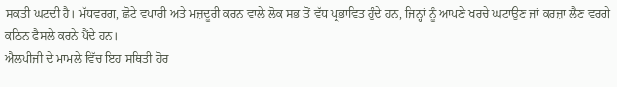ਸਕਤੀ ਘਟਦੀ ਹੈ। ਮੱਧਵਰਗ, ਛੋਟੇ ਵਪਾਰੀ ਅਤੇ ਮਜ਼ਦੂਰੀ ਕਰਨ ਵਾਲੇ ਲੋਕ ਸਭ ਤੋਂ ਵੱਧ ਪ੍ਰਭਾਵਿਤ ਹੁੰਦੇ ਹਨ, ਜਿਨ੍ਹਾਂ ਨੂੰ ਆਪਣੇ ਖਰਚੇ ਘਟਾਉਣ ਜਾਂ ਕਰਜ਼ਾ ਲੈਣ ਵਰਗੇ ਕਠਿਨ ਫੈਸਲੇ ਕਰਨੇ ਪੈਂਦੇ ਹਨ।
ਐਲਪੀਜੀ ਦੇ ਮਾਮਲੇ ਵਿੱਚ ਇਹ ਸਥਿਤੀ ਹੋਰ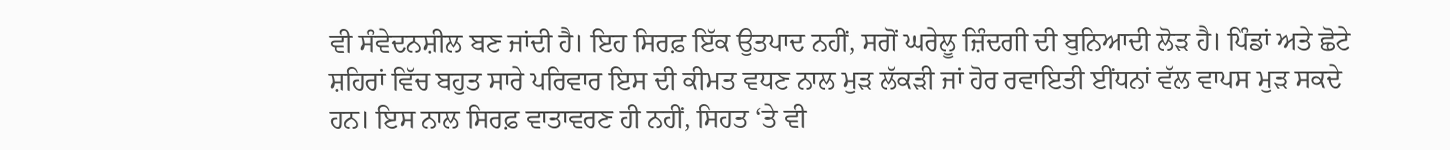ਵੀ ਸੰਵੇਦਨਸ਼ੀਲ ਬਣ ਜਾਂਦੀ ਹੈ। ਇਹ ਸਿਰਫ਼ ਇੱਕ ਉਤਪਾਦ ਨਹੀਂ, ਸਗੋਂ ਘਰੇਲੂ ਜ਼ਿੰਦਗੀ ਦੀ ਬੁਨਿਆਦੀ ਲੋੜ ਹੈ। ਪਿੰਡਾਂ ਅਤੇ ਛੋਟੇ ਸ਼ਹਿਰਾਂ ਵਿੱਚ ਬਹੁਤ ਸਾਰੇ ਪਰਿਵਾਰ ਇਸ ਦੀ ਕੀਮਤ ਵਧਣ ਨਾਲ ਮੁੜ ਲੱਕੜੀ ਜਾਂ ਹੋਰ ਰਵਾਇਤੀ ਈਂਧਨਾਂ ਵੱਲ ਵਾਪਸ ਮੁੜ ਸਕਦੇ ਹਨ। ਇਸ ਨਾਲ ਸਿਰਫ਼ ਵਾਤਾਵਰਣ ਹੀ ਨਹੀਂ, ਸਿਹਤ ‘ਤੇ ਵੀ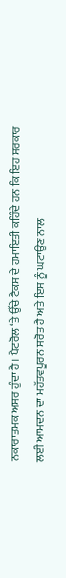ਨਕਾਰਾਤਮਕ ਅਸਰ ਹੁੰਦਾ ਹੈ। ਪੈਟਰੋਲ ‘ਤੇ ਉੱਚੇ ਟੈਕਸ ਦੇ ਹਮਾਇਤੀ ਕਹਿੰਦੇ ਹਨ ਕਿ ਇਹ ਸਰਕਾਰ ਲਈ ਆਮਦਨ ਦਾ ਮਹੱਤਵਪੂਰਨ ਸਰੋਤ ਹੈ ਅਤੇ ਇਸ ਨੂੰ ਘਟਾਉਣ ਨਾਲ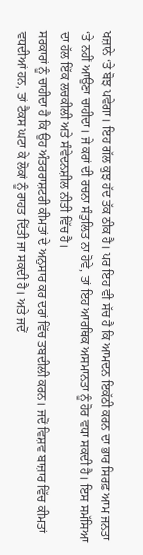ਖਜ਼ਾਨੇ ‘ਤੇ ਬੋਝ ਪਵੇਗਾ। ਇਹ ਗੱਲ ਕੁਝ ਹੱਦ ਤੱਕ ਠੀਕ ਹੈ। ਪਰ ਇਹ ਵੀ ਸੱਚ ਹੈ ਕਿ ਆਮਦਨ ਇਕੱਠੀ ਕਰਨ ਦਾ ਭਾਰ ਸਿਰਫ਼ ਆਮ ਜਨਤਾ ‘ਤੇ ਨਹੀਂ ਆਉਣਾ ਚਾਹੀਦਾ। ਜੇ ਕਰਾਂ ਦੀ ਰਚਨਾ ਸੰਤੁਲਿਤ ਨਾ ਹੋਵੇ, ਤਾਂ ਇਹ ਆਰਥਿਕ ਅਸਮਾਨਤਾ ਨੂੰ ਹੋਰ ਵਧਾ ਸਕਦੀ ਹੈ। ਇਸ ਸਮੱਸਿਆ ਦਾ ਹੱਲ ਇੱਕ ਲਚਕੀਲੀ ਅਤੇ ਸੰਵੇਦਨਸ਼ੀਲ ਨੀਤੀ ਵਿੱਚ ਹੈ।
ਸਰਕਾਰਾਂ ਨੂੰ ਚਾਹੀਦਾ ਹੈ ਕਿ ਉਹ ਅੰਤਰਰਾਸ਼ਟਰੀ ਕੀਮਤਾਂ ਦੇ ਅਨੁਸਾਰ ਕਰ ਦਰਾਂ ਵਿੱਚ ਤਬਦੀਲੀ ਕਰਨ। ਜਦੋਂ ਵਿਸ਼ਵ ਬਾਜ਼ਾਰ ਵਿੱਚ ਕੀਮਤਾਂ ਵਧਦੀਆਂ ਹਨ, ਤਾਂ ਟੈਕਸ ਘਟਾ ਕੇ ਲੋਕਾਂ ਨੂੰ ਰਾਹਤ ਦਿੱਤੀ ਜਾ ਸਕਦੀ ਹੈ। ਅਤੇ ਜਦੋਂ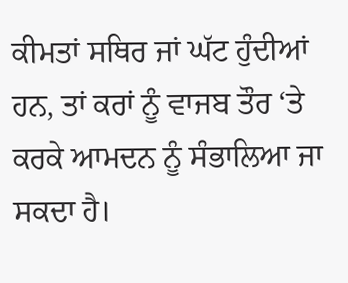ਕੀਮਤਾਂ ਸਥਿਰ ਜਾਂ ਘੱਟ ਹੁੰਦੀਆਂ ਹਨ, ਤਾਂ ਕਰਾਂ ਨੂੰ ਵਾਜਬ ਤੌਰ ‘ਤੇ ਕਰਕੇ ਆਮਦਨ ਨੂੰ ਸੰਭਾਲਿਆ ਜਾ ਸਕਦਾ ਹੈ।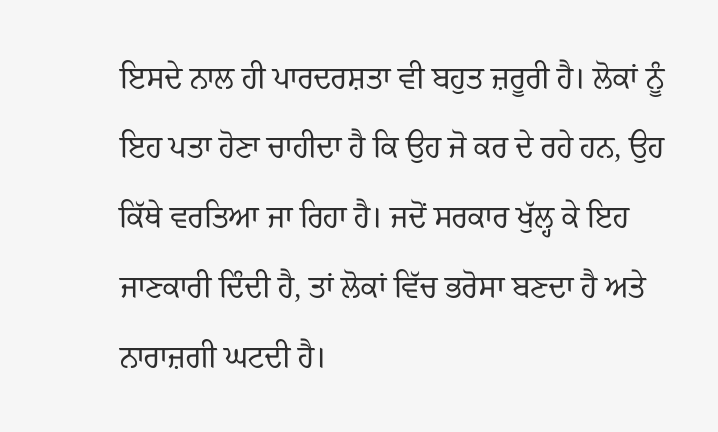ਇਸਦੇ ਨਾਲ ਹੀ ਪਾਰਦਰਸ਼ਤਾ ਵੀ ਬਹੁਤ ਜ਼ਰੂਰੀ ਹੈ। ਲੋਕਾਂ ਨੂੰ ਇਹ ਪਤਾ ਹੋਣਾ ਚਾਹੀਦਾ ਹੈ ਕਿ ਉਹ ਜੋ ਕਰ ਦੇ ਰਹੇ ਹਨ, ਉਹ ਕਿੱਥੇ ਵਰਤਿਆ ਜਾ ਰਿਹਾ ਹੈ। ਜਦੋਂ ਸਰਕਾਰ ਖੁੱਲ੍ਹ ਕੇ ਇਹ ਜਾਣਕਾਰੀ ਦਿੰਦੀ ਹੈ, ਤਾਂ ਲੋਕਾਂ ਵਿੱਚ ਭਰੋਸਾ ਬਣਦਾ ਹੈ ਅਤੇ ਨਾਰਾਜ਼ਗੀ ਘਟਦੀ ਹੈ।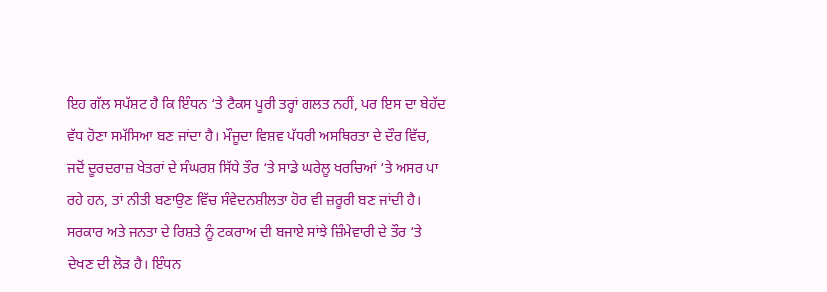ਇਹ ਗੱਲ ਸਪੱਸ਼ਟ ਹੈ ਕਿ ਇੰਧਨ ‘ਤੇ ਟੈਕਸ ਪੂਰੀ ਤਰ੍ਹਾਂ ਗਲਤ ਨਹੀਂ, ਪਰ ਇਸ ਦਾ ਬੇਹੱਦ ਵੱਧ ਹੋਣਾ ਸਮੱਸਿਆ ਬਣ ਜਾਂਦਾ ਹੈ। ਮੌਜੂਦਾ ਵਿਸ਼ਵ ਪੱਧਰੀ ਅਸਥਿਰਤਾ ਦੇ ਦੌਰ ਵਿੱਚ, ਜਦੋਂ ਦੂਰਦਰਾਜ਼ ਖੇਤਰਾਂ ਦੇ ਸੰਘਰਸ਼ ਸਿੱਧੇ ਤੌਰ ‘ਤੇ ਸਾਡੇ ਘਰੇਲੂ ਖਰਚਿਆਂ ‘ਤੇ ਅਸਰ ਪਾ ਰਹੇ ਹਨ, ਤਾਂ ਨੀਤੀ ਬਣਾਉਣ ਵਿੱਚ ਸੰਵੇਦਨਸ਼ੀਲਤਾ ਹੋਰ ਵੀ ਜ਼ਰੂਰੀ ਬਣ ਜਾਂਦੀ ਹੈ। ਸਰਕਾਰ ਅਤੇ ਜਨਤਾ ਦੇ ਰਿਸ਼ਤੇ ਨੂੰ ਟਕਰਾਅ ਦੀ ਬਜਾਏ ਸਾਂਝੇ ਜ਼ਿੰਮੇਵਾਰੀ ਦੇ ਤੌਰ ‘ਤੇ ਦੇਖਣ ਦੀ ਲੋੜ ਹੈ। ਇੰਧਨ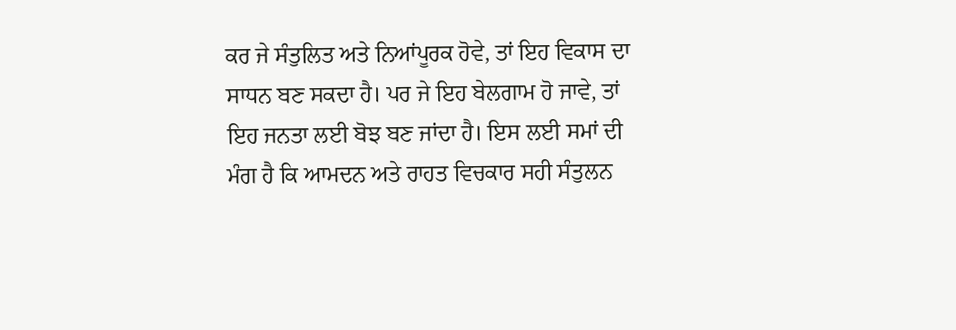ਕਰ ਜੇ ਸੰਤੁਲਿਤ ਅਤੇ ਨਿਆਂਪੂਰਕ ਹੋਵੇ, ਤਾਂ ਇਹ ਵਿਕਾਸ ਦਾ ਸਾਧਨ ਬਣ ਸਕਦਾ ਹੈ। ਪਰ ਜੇ ਇਹ ਬੇਲਗਾਮ ਹੋ ਜਾਵੇ, ਤਾਂ ਇਹ ਜਨਤਾ ਲਈ ਬੋਝ ਬਣ ਜਾਂਦਾ ਹੈ। ਇਸ ਲਈ ਸਮਾਂ ਦੀ ਮੰਗ ਹੈ ਕਿ ਆਮਦਨ ਅਤੇ ਰਾਹਤ ਵਿਚਕਾਰ ਸਹੀ ਸੰਤੁਲਨ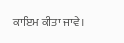ਕਾਇਮ ਕੀਤਾ ਜਾਵੇ।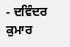- ਦਵਿੰਦਰ ਕੁਮਾਰ